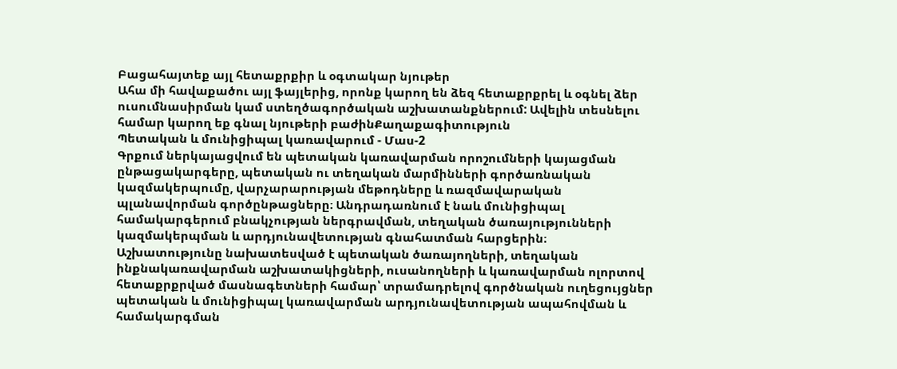Բացահայտեք այլ հետաքրքիր և օգտակար նյութեր
Ահա մի հավաքածու այլ ֆայլերից, որոնք կարող են ձեզ հետաքրքրել և օգնել ձեր ուսումնասիրման կամ ստեղծագործական աշխատանքներում: Ավելին տեսնելու համար կարող եք գնալ նյութերի բաժինՔաղաքագիտություն
Պետական և մունիցիպալ կառավարում - Մաս-2
Գրքում ներկայացվում են պետական կառավարման որոշումների կայացման ընթացակարգերը, պետական ու տեղական մարմինների գործառնական կազմակերպումը, վարչարարության մեթոդները և ռազմավարական պլանավորման գործընթացները։ Անդրադառնում է նաև մունիցիպալ համակարգերում բնակչության ներգրավման, տեղական ծառայությունների կազմակերպման և արդյունավետության գնահատման հարցերին։ Աշխատությունը նախատեսված է պետական ծառայողների, տեղական ինքնակառավարման աշխատակիցների, ուսանողների և կառավարման ոլորտով հետաքրքրված մասնագետների համար՝ տրամադրելով գործնական ուղեցույցներ պետական և մունիցիպալ կառավարման արդյունավետության ապահովման և համակարգման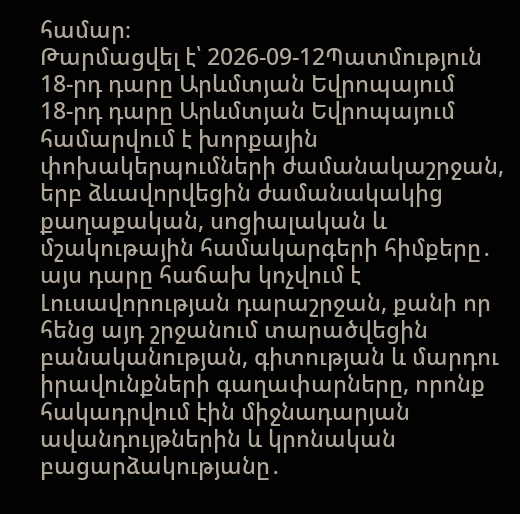համար։
Թարմացվել է՝ 2026-09-12Պատմություն
18-րդ դարը Արևմտյան Եվրոպայում
18-րդ դարը Արևմտյան Եվրոպայում համարվում է խորքային փոխակերպումների ժամանակաշրջան, երբ ձևավորվեցին ժամանակակից քաղաքական, սոցիալական և մշակութային համակարգերի հիմքերը․ այս դարը հաճախ կոչվում է Լուսավորության դարաշրջան, քանի որ հենց այդ շրջանում տարածվեցին բանականության, գիտության և մարդու իրավունքների գաղափարները, որոնք հակադրվում էին միջնադարյան ավանդույթներին և կրոնական բացարձակությանը․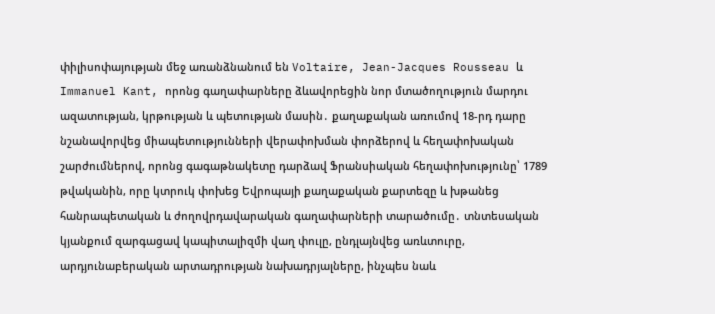փիլիսոփայության մեջ առանձնանում են Voltaire, Jean-Jacques Rousseau և Immanuel Kant, որոնց գաղափարները ձևավորեցին նոր մտածողություն մարդու ազատության, կրթության և պետության մասին․ քաղաքական առումով 18-րդ դարը նշանավորվեց միապետությունների վերափոխման փորձերով և հեղափոխական շարժումներով, որոնց գագաթնակետը դարձավ Ֆրանսիական հեղափոխությունը՝ 1789 թվականին, որը կտրուկ փոխեց Եվրոպայի քաղաքական քարտեզը և խթանեց հանրապետական և ժողովրդավարական գաղափարների տարածումը․ տնտեսական կյանքում զարգացավ կապիտալիզմի վաղ փուլը, ընդլայնվեց առևտուրը, արդյունաբերական արտադրության նախադրյալները, ինչպես նաև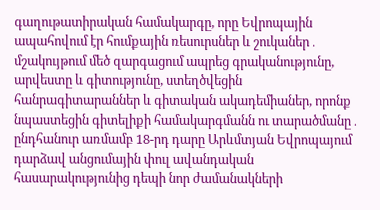գաղութատիրական համակարգը, որը Եվրոպային ապահովում էր հումքային ռեսուրսներ և շուկաներ․ մշակույթում մեծ զարգացում ապրեց գրականությունը, արվեստը և գիտությունը, ստեղծվեցին հանրագիտարաններ և գիտական ակադեմիաներ, որոնք նպաստեցին գիտելիքի համակարգմանն ու տարածմանը․ ընդհանուր առմամբ 18-րդ դարը Արևմտյան Եվրոպայում դարձավ անցումային փուլ ավանդական հասարակությունից դեպի նոր ժամանակների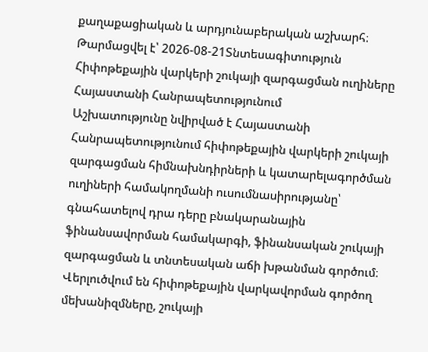քաղաքացիական և արդյունաբերական աշխարհ։
Թարմացվել է՝ 2026-08-21Տնտեսագիտություն
Հիփոթեքային վարկերի շուկայի զարգացման ուղիները Հայաստանի Հանրապետությունում
Աշխատությունը նվիրված է Հայաստանի Հանրապետությունում հիփոթեքային վարկերի շուկայի զարգացման հիմնախնդիրների և կատարելագործման ուղիների համակողմանի ուսումնասիրությանը՝ գնահատելով դրա դերը բնակարանային ֆինանսավորման համակարգի, ֆինանսական շուկայի զարգացման և տնտեսական աճի խթանման գործում։ Վերլուծվում են հիփոթեքային վարկավորման գործող մեխանիզմները, շուկայի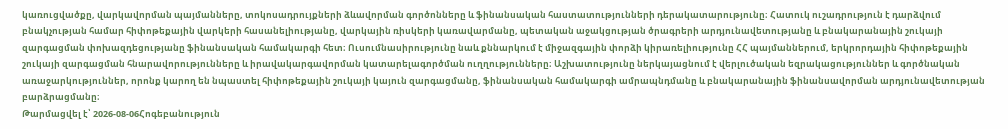կառուցվածքը, վարկավորման պայմանները, տոկոսադրույքների ձևավորման գործոնները և ֆինանսական հաստատությունների դերակատարությունը։ Հատուկ ուշադրություն է դարձվում բնակչության համար հիփոթեքային վարկերի հասանելիությանը, վարկային ռիսկերի կառավարմանը, պետական աջակցության ծրագրերի արդյունավետությանը և բնակարանային շուկայի զարգացման փոխազդեցությանը ֆինանսական համակարգի հետ։ Ուսումնասիրությունը նաև քննարկում է միջազգային փորձի կիրառելիությունը ՀՀ պայմաններում, երկրորդային հիփոթեքային շուկայի զարգացման հնարավորությունները և իրավակարգավորման կատարելագործման ուղղությունները։ Աշխատությունը ներկայացնում է վերլուծական եզրակացություններ և գործնական առաջարկություններ, որոնք կարող են նպաստել հիփոթեքային շուկայի կայուն զարգացմանը, ֆինանսական համակարգի ամրապնդմանը և բնակարանային ֆինանսավորման արդյունավետության բարձրացմանը։
Թարմացվել է՝ 2026-08-06Հոգեբանություն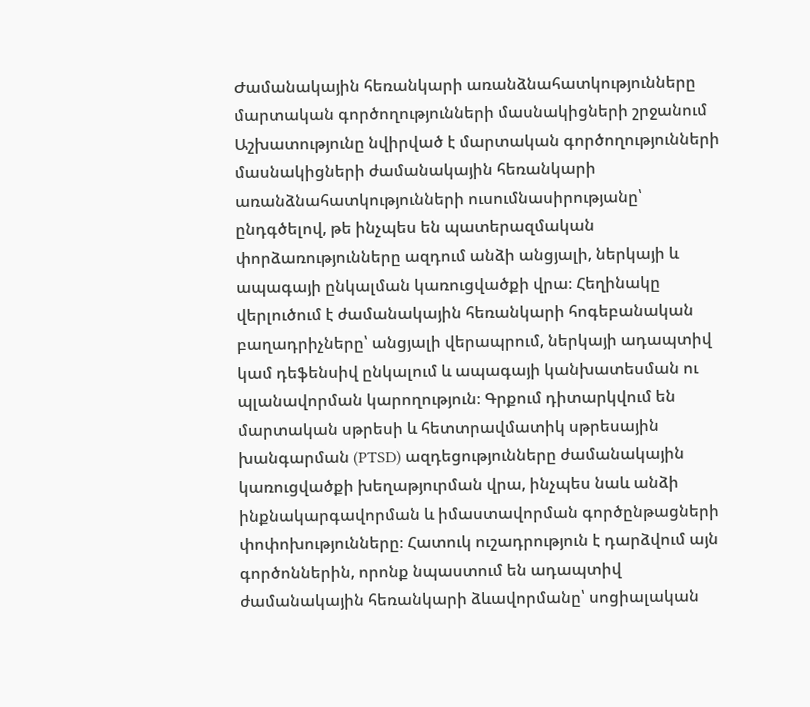Ժամանակային հեռանկարի առանձնահատկությունները մարտական գործողությունների մասնակիցների շրջանում
Աշխատությունը նվիրված է մարտական գործողությունների մասնակիցների ժամանակային հեռանկարի առանձնահատկությունների ուսումնասիրությանը՝ ընդգծելով, թե ինչպես են պատերազմական փորձառությունները ազդում անձի անցյալի, ներկայի և ապագայի ընկալման կառուցվածքի վրա։ Հեղինակը վերլուծում է ժամանակային հեռանկարի հոգեբանական բաղադրիչները՝ անցյալի վերապրում, ներկայի ադապտիվ կամ դեֆենսիվ ընկալում և ապագայի կանխատեսման ու պլանավորման կարողություն։ Գրքում դիտարկվում են մարտական սթրեսի և հետտրավմատիկ սթրեսային խանգարման (PTSD) ազդեցությունները ժամանակային կառուցվածքի խեղաթյուրման վրա, ինչպես նաև անձի ինքնակարգավորման և իմաստավորման գործընթացների փոփոխությունները։ Հատուկ ուշադրություն է դարձվում այն գործոններին, որոնք նպաստում են ադապտիվ ժամանակային հեռանկարի ձևավորմանը՝ սոցիալական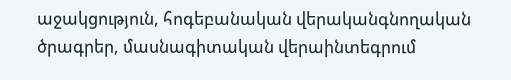աջակցություն, հոգեբանական վերականգնողական ծրագրեր, մասնագիտական վերաինտեգրում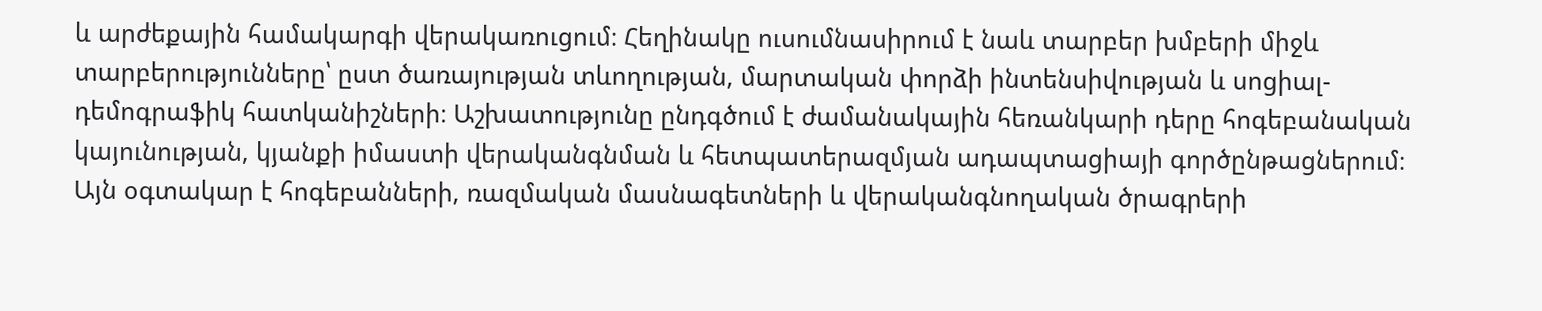և արժեքային համակարգի վերակառուցում։ Հեղինակը ուսումնասիրում է նաև տարբեր խմբերի միջև տարբերությունները՝ ըստ ծառայության տևողության, մարտական փորձի ինտենսիվության և սոցիալ-դեմոգրաֆիկ հատկանիշների։ Աշխատությունը ընդգծում է ժամանակային հեռանկարի դերը հոգեբանական կայունության, կյանքի իմաստի վերականգնման և հետպատերազմյան ադապտացիայի գործընթացներում։ Այն օգտակար է հոգեբանների, ռազմական մասնագետների և վերականգնողական ծրագրերի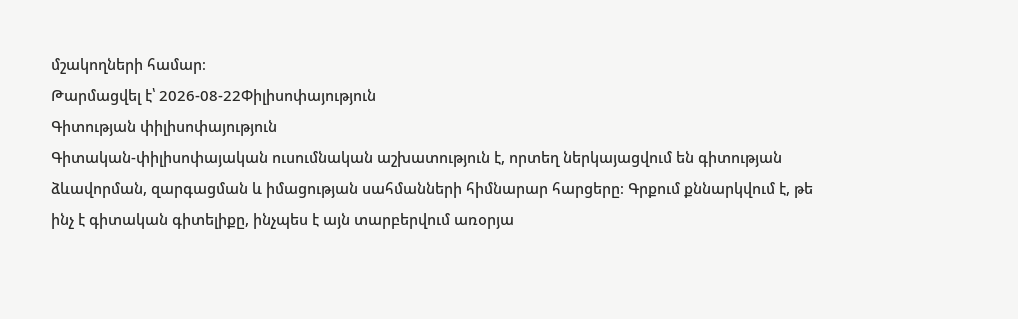մշակողների համար։
Թարմացվել է՝ 2026-08-22Փիլիսոփայություն
Գիտության փիլիսոփայություն
Գիտական-փիլիսոփայական ուսումնական աշխատություն է, որտեղ ներկայացվում են գիտության ձևավորման, զարգացման և իմացության սահմանների հիմնարար հարցերը։ Գրքում քննարկվում է, թե ինչ է գիտական գիտելիքը, ինչպես է այն տարբերվում առօրյա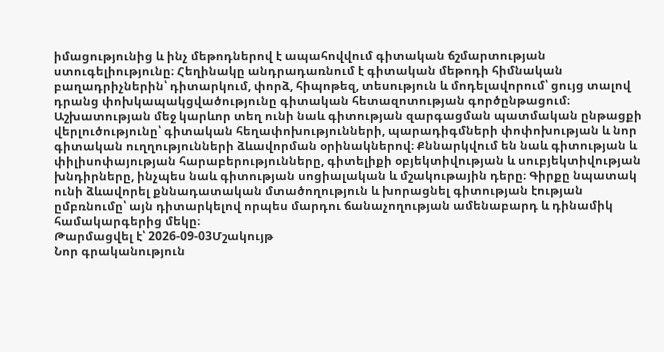իմացությունից և ինչ մեթոդներով է ապահովվում գիտական ճշմարտության ստուգելիությունը։ Հեղինակը անդրադառնում է գիտական մեթոդի հիմնական բաղադրիչներին՝ դիտարկում, փորձ, հիպոթեզ, տեսություն և մոդելավորում՝ ցույց տալով դրանց փոխկապակցվածությունը գիտական հետազոտության գործընթացում։ Աշխատության մեջ կարևոր տեղ ունի նաև գիտության զարգացման պատմական ընթացքի վերլուծությունը՝ գիտական հեղափոխությունների, պարադիգմների փոփոխության և նոր գիտական ուղղությունների ձևավորման օրինակներով։ Քննարկվում են նաև գիտության և փիլիսոփայության հարաբերությունները, գիտելիքի օբյեկտիվության և սուբյեկտիվության խնդիրները, ինչպես նաև գիտության սոցիալական և մշակութային դերը։ Գիրքը նպատակ ունի ձևավորել քննադատական մտածողություն և խորացնել գիտության էության ըմբռնումը՝ այն դիտարկելով որպես մարդու ճանաչողության ամենաբարդ և դինամիկ համակարգերից մեկը։
Թարմացվել է՝ 2026-09-03Մշակույթ
Նոր գրականություն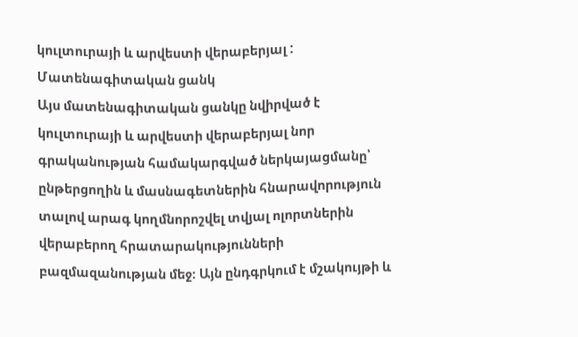կուլտուրայի և արվեստի վերաբերյալ : Մատենագիտական ցանկ
Այս մատենագիտական ցանկը նվիրված է կուլտուրայի և արվեստի վերաբերյալ նոր գրականության համակարգված ներկայացմանը՝ ընթերցողին և մասնագետներին հնարավորություն տալով արագ կողմնորոշվել տվյալ ոլորտներին վերաբերող հրատարակությունների բազմազանության մեջ։ Այն ընդգրկում է մշակույթի և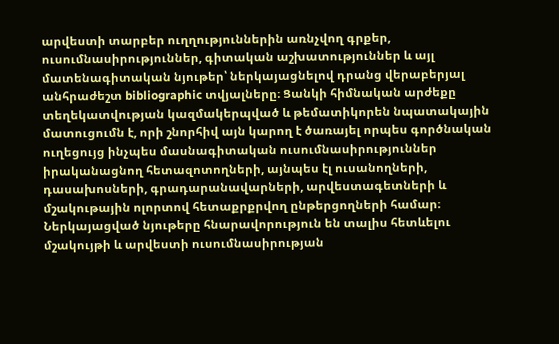արվեստի տարբեր ուղղություններին առնչվող գրքեր, ուսումնասիրություններ, գիտական աշխատություններ և այլ մատենագիտական նյութեր՝ ներկայացնելով դրանց վերաբերյալ անհրաժեշտ bibliographic տվյալները։ Ցանկի հիմնական արժեքը տեղեկատվության կազմակերպված և թեմատիկորեն նպատակային մատուցումն է, որի շնորհիվ այն կարող է ծառայել որպես գործնական ուղեցույց ինչպես մասնագիտական ուսումնասիրություններ իրականացնող հետազոտողների, այնպես էլ ուսանողների, դասախոսների, գրադարանավարների, արվեստագետների և մշակութային ոլորտով հետաքրքրվող ընթերցողների համար։ Ներկայացված նյութերը հնարավորություն են տալիս հետևելու մշակույթի և արվեստի ուսումնասիրության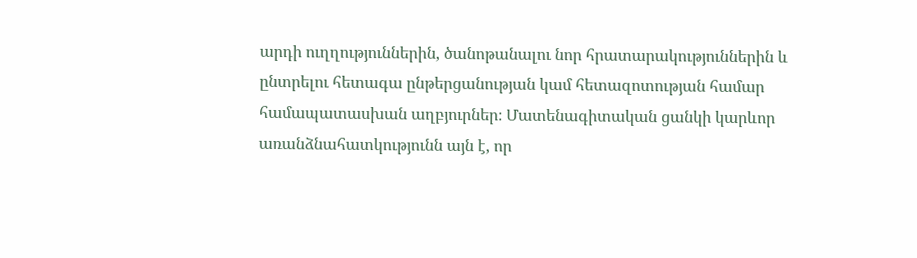արդի ուղղություններին, ծանոթանալու նոր հրատարակություններին և ընտրելու հետագա ընթերցանության կամ հետազոտության համար համապատասխան աղբյուրներ։ Մատենագիտական ցանկի կարևոր առանձնահատկությունն այն է, որ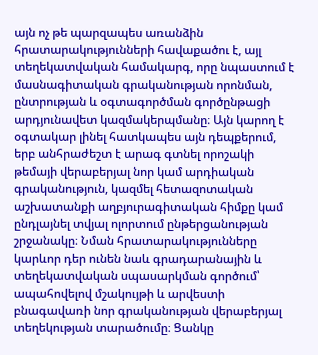այն ոչ թե պարզապես առանձին հրատարակությունների հավաքածու է, այլ տեղեկատվական համակարգ, որը նպաստում է մասնագիտական գրականության որոնման, ընտրության և օգտագործման գործընթացի արդյունավետ կազմակերպմանը։ Այն կարող է օգտակար լինել հատկապես այն դեպքերում, երբ անհրաժեշտ է արագ գտնել որոշակի թեմայի վերաբերյալ նոր կամ արդիական գրականություն, կազմել հետազոտական աշխատանքի աղբյուրագիտական հիմքը կամ ընդլայնել տվյալ ոլորտում ընթերցանության շրջանակը։ Նման հրատարակությունները կարևոր դեր ունեն նաև գրադարանային և տեղեկատվական սպասարկման գործում՝ ապահովելով մշակույթի և արվեստի բնագավառի նոր գրականության վերաբերյալ տեղեկության տարածումը։ Ցանկը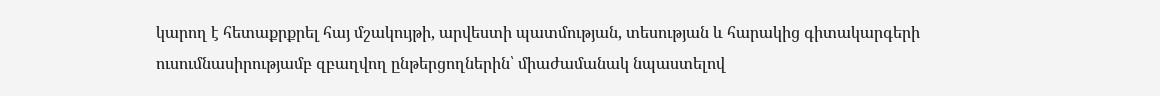կարող է հետաքրքրել հայ մշակույթի, արվեստի պատմության, տեսության և հարակից գիտակարգերի ուսումնասիրությամբ զբաղվող ընթերցողներին՝ միաժամանակ նպաստելով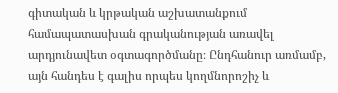գիտական և կրթական աշխատանքում համապատասխան գրականության առավել արդյունավետ օգտագործմանը։ Ընդհանուր առմամբ, այն հանդես է գալիս որպես կողմնորոշիչ և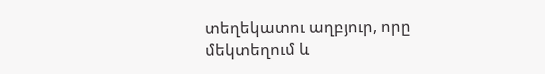տեղեկատու աղբյուր, որը մեկտեղում և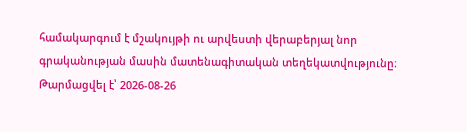համակարգում է մշակույթի ու արվեստի վերաբերյալ նոր գրականության մասին մատենագիտական տեղեկատվությունը։
Թարմացվել է՝ 2026-08-26